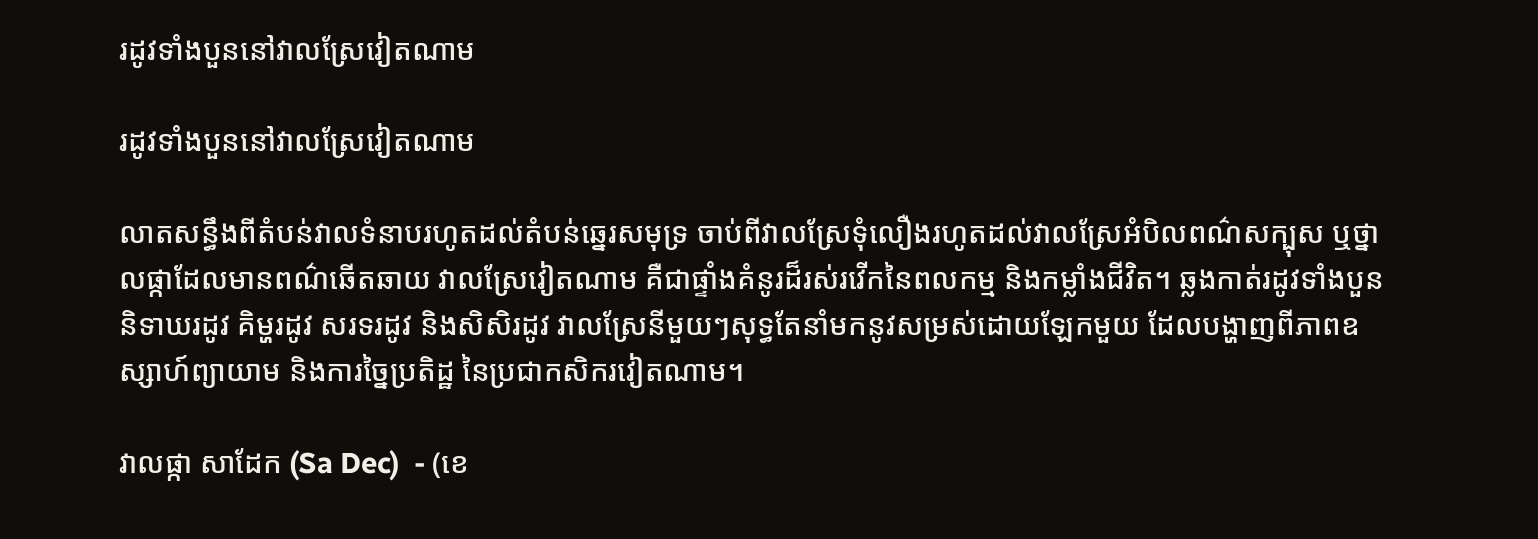រដូវទាំងបួននៅវាលស្រែវៀតណាម

រដូវទាំងបួននៅវាលស្រែវៀតណាម

លាតសន្ធឹងពីតំបន់វាលទំនាបរហូតដល់តំបន់ឆ្នេរសមុទ្រ ចាប់ពីវាលស្រែទុំលឿងរហូតដល់វាលស្រែអំបិលពណ៌សក្បុស ឬថ្នាលផ្កាដែលមានពណ៌ឆើតឆាយ វាលស្រែវៀតណាម គឺជាផ្ទាំងគំនូរដ៏រស់រវើកនៃពលកម្ម និងកម្លាំងជីវិត។ ឆ្លងកាត់រដូវទាំងបួន និទាឃរដូវ គិម្ហរដូវ សរទរដូវ និងសិសិរដូវ វាលស្រែនីមួយៗសុទ្ធតែនាំមកនូវសម្រស់ដោយឡែកមួយ ដែលបង្ហាញពីភាពឧស្សាហ៍ព្យាយាម និងការច្នៃប្រតិដ្ឋ នៃប្រជាកសិករវៀតណាម។

វាលផ្កា សាដែក (Sa Dec)  - (ខេ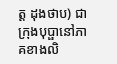ត្ត ដុងថាប) ជាក្រុងបុប្ផានៅភាគខាងលិ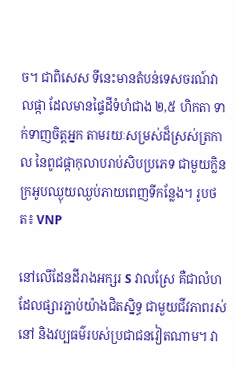ច។ ជាពិសេស ទីនេះមានតំបន់ទេសចរណ៍វាលផ្កា ដែលមានផ្ទៃដីទំហំជាង ២,៥ ហិកតា ទាក់ទាញចិត្តអ្នក តាមរយៈសម្រស់ដ៏ស្រស់ត្រកាល នៃពូជផ្កាកុលាបរាប់សិបប្រភេទ ជាមួយក្លិនក្រអូបឈ្ងុយឈ្ងប់ភាយពេញទីកន្លែង។ រូបថត៖ VNP

នៅលើដែនដីរាងអក្សរ S វាលស្រែ គឺជាលំហដែលផ្សារភ្ជាប់យ៉ាងជិតស្និទ្ធ ជាមួយជីវភាពរស់នៅ និងវប្បធម៌របស់ប្រជាជនវៀតណាម។ វា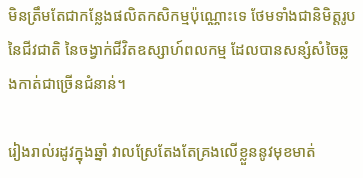មិនត្រឹមតែជាកន្លែងផលិតកសិកម្មប៉ុណ្ណោះទេ ថែមទាំងជានិមិត្តរូបនៃជីវជាតិ នៃចង្វាក់ជីវិតឧស្សាហ៍ពលកម្ម ដែលបានសន្សំសំចៃឆ្លងកាត់ជាច្រើនជំនាន់។

រៀងរាល់រដូវក្នុងឆ្នាំ វាលស្រែតែងតែគ្រងលើខ្លួននូវមុខមាត់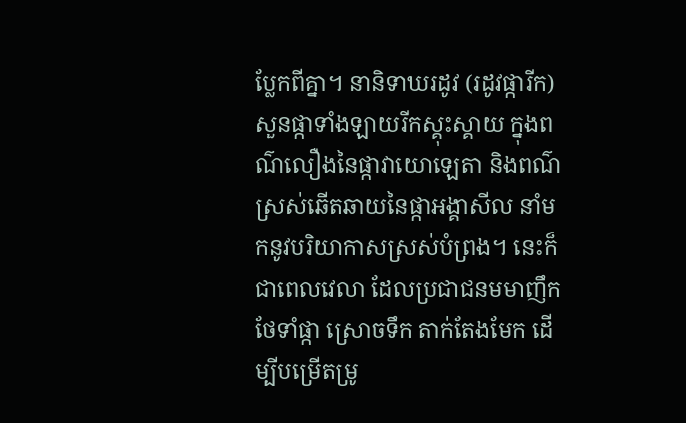ប្លែកពីគ្នា។ នានិទាឃរដូវ (រដូវផ្ការីក) សួនផ្កាទាំងឡាយរីកស្គុះស្គាយ ក្នុងពណ៌លឿងនៃផ្កាវាយោឡេតា និងពណ៌ស្រស់ឆើតឆាយនៃផ្កាអង្គាសីល នាំមកនូវបរិយាកាសស្រស់បំព្រង។ នេះក៏ជាពេលវេលា ដែលប្រជាជនមមាញឹកថែទាំផ្កា ស្រោចទឹក តាក់តែងមែក ដើម្បីបម្រើតម្រូ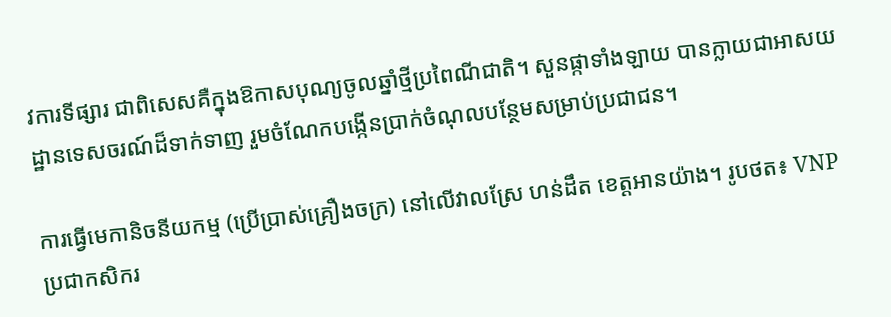វការទីផ្សារ ជាពិសេសគឺក្នុងឱកាសបុណ្យចូលឆ្នាំថ្មីប្រពៃណីជាតិ។ សួនផ្កាទាំងឡាយ បានក្លាយជាអាសយដ្ឋានទេសចរណ៍ដ៏ទាក់ទាញ រួមចំណែកបង្កើនប្រាក់ចំណុលបន្ថែមសម្រាប់ប្រជាជន។

ការធ្វើមេកានិចនីយកម្ម (ប្រើប្រាស់គ្រឿងចក្រ) នៅលើវាលស្រែ ហន់ដឹត ខេត្តអានយ៉ាង។ រូបថត៖ VNP
ប្រជាកសិករ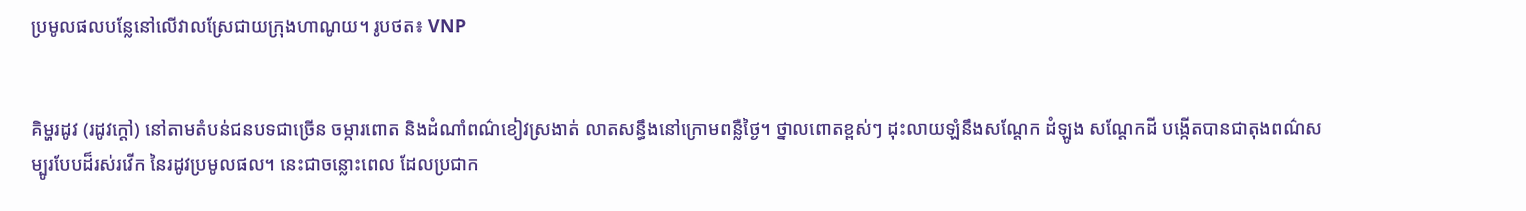ប្រមូលផលបន្លែនៅលើវាលស្រែជាយក្រុងហាណូយ។ រូបថត៖ VNP


គិម្ហរដូវ (រដូវក្តៅ) នៅតាមតំបន់ជនបទជាច្រើន ចម្ការពោត និងដំណាំពណ៌ខៀវស្រងាត់ លាតសន្ធឹងនៅក្រោមពន្លឺថ្ងៃ។ ថ្នាលពោតខ្ពស់ៗ ដុះលាយឡំនឹងសណ្តែក ដំឡូង សណ្តែកដី បង្កើតបានជាតុងពណ៌សម្បូរបែបដ៏រស់រវើក នៃរដូវប្រមូលផល។ នេះជាចន្លោះពេល ដែលប្រជាក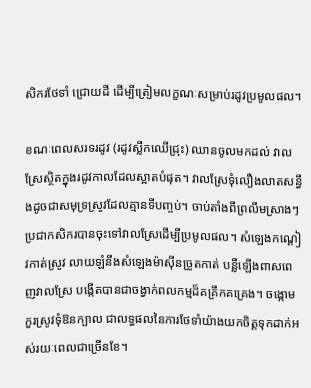សិករថែទាំ ជ្រោយដី ដើម្បីត្រៀមលក្ខណៈសម្រាប់រដូវប្រមូលផល។

ខណៈពេលសរទរដូវ (រដូវស្លឹកឈើជ្រុះ) ឈានចូលមកដល់ វាលស្រែស្ថិតក្នុងរដូវកាលដែលស្អាតបំផុត។ វាលស្រែទុំលឿងលាតសន្ធឹងដូចជាសមុទ្រស្រូវដែលគ្មានទីបញ្ចប់។ ចាប់តាំងពីព្រលឹមស្រាងៗ ប្រជាកសិករបានចុះទៅវាលស្រែដើម្បីប្រមូលផល។ សំឡេងកណ្ដៀវកាត់ស្រូវ លាយឡំនឹងសំឡេងម៉ាស៊ីនច្រូតកាត់ បន្លឺឡើងពាសពេញវាលស្រែ បង្កើតបានជាចង្វាក់ពលកម្មដ៏គគ្រឹកគគ្រេង។ ចង្កោមកួរស្រូវទុំឱនក្បាល ជាលទ្ធផលនៃការថែទាំយ៉ាងយកចិត្តទុកដាក់អស់រយៈពេលជាច្រើនខែ។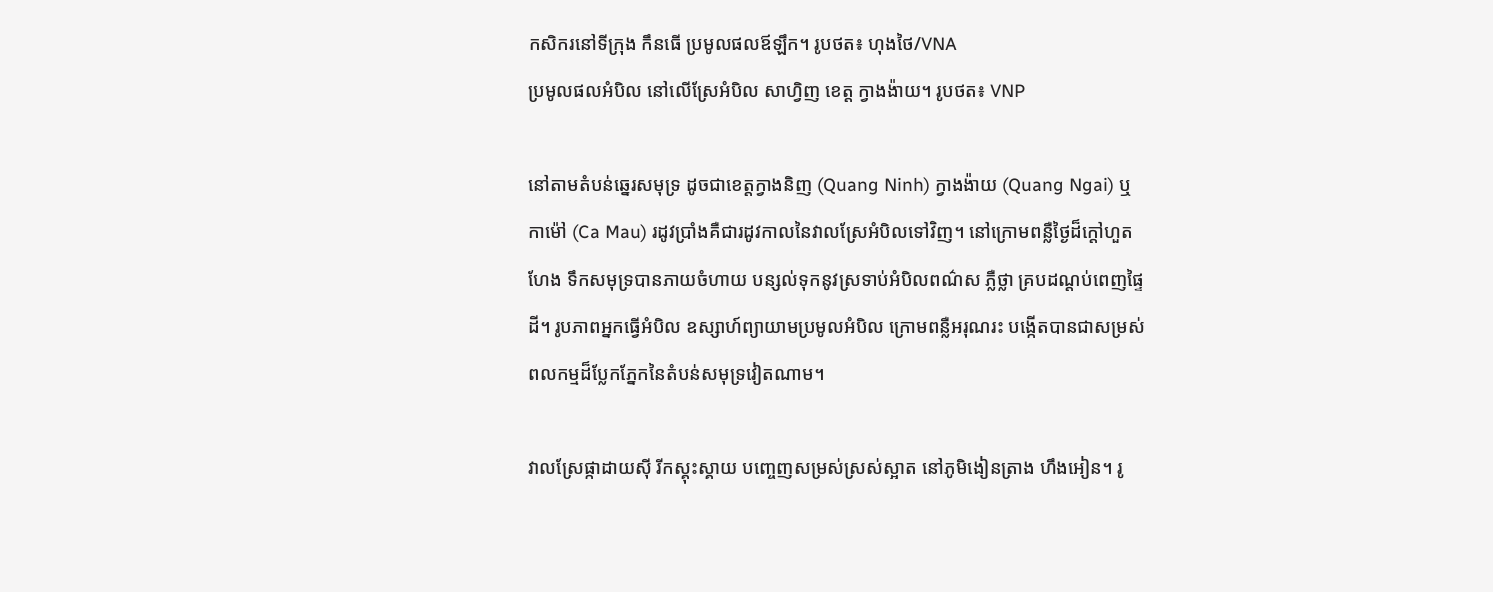កសិករនៅទីក្រុង កឹនធើ ប្រមូលផលឪឡឹក។ រូបថត៖ ហុងថៃ/VNA
ប្រមូលផលអំបិល នៅលើស្រែអំបិល សាហ្វិញ ខេត្ត ក្វាងង៉ាយ។ រូបថត៖ VNP

នៅតាមតំបន់ឆ្នេរសមុទ្រ ដូចជាខេត្តក្វាងនិញ (Quang Ninh) ក្វាងង៉ាយ (Quang Ngai) ឬកាម៉ៅ (Ca Mau) រដូវប្រាំងគឺជារដូវកាលនៃវាលស្រែអំបិលទៅវិញ។ នៅក្រោមពន្លឺថ្ងៃដ៏ក្តៅហួតហែង ទឹកសមុទ្របានភាយចំហាយ បន្សល់ទុកនូវស្រទាប់អំបិលពណ៌ស ភ្លឺថ្លា គ្របដណ្តប់ពេញផ្ទៃដី។ រូបភាពអ្នកធ្វើអំបិល ឧស្សាហ៍ព្យាយាមប្រមូលអំបិល ក្រោមពន្លឺអរុណរះ បង្កើតបានជាសម្រស់ពលកម្មដ៏ប្លែកភ្នែកនៃតំបន់សមុទ្រវៀតណាម។

វាលស្រែផ្កាដាយស៊ី រីកស្គុះស្គាយ បញ្ចេញសម្រស់ស្រស់ស្អាត នៅភូមិងៀនត្រាង ហឹងអៀន។ រូ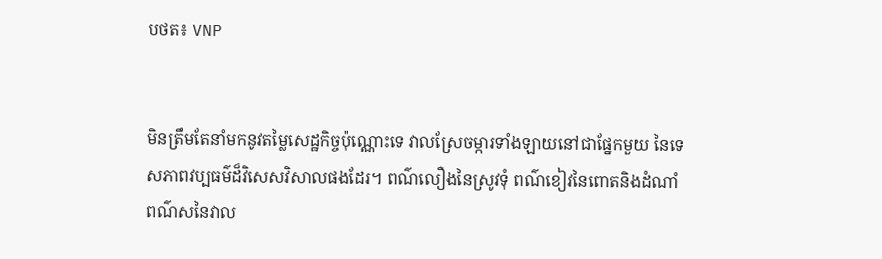បថត៖ VNP


មិនត្រឹមតែនាំមកនូវតម្លៃសេដ្ឋកិច្ចប៉ុណ្ណោះទេ វាលស្រែចម្ការទាំងឡាយនៅជាផ្នែកមួយ នៃទេសភាពវប្បធម៌ដ៏វិសេសវិសាលផងដែរ។ ពណ៌លឿងនៃស្រូវទុំ ពណ៌ខៀវនៃពោតនិងដំណាំ ពណ៌សនៃវាល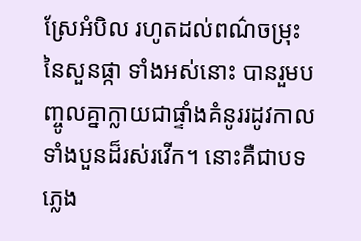ស្រែអំបិល រហូតដល់ពណ៌ចម្រុះនៃសួនផ្កា ទាំងអស់នោះ បានរួមបញ្ចូលគ្នាក្លាយជាផ្ទាំងគំនូររដូវកាលទាំងបួនដ៏រស់រវើក។ នោះគឺជាបទភ្លេង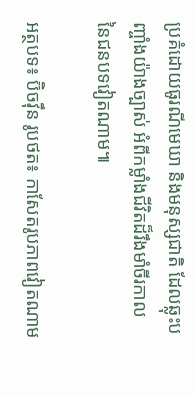ប្រគំដោយធូរណីមេឃា និងមនុស្សជាតិ ដែលឆ្លុះបញ្ចាំងយ៉ាងច្បាស់ អំពីកម្លាំងជីវិតដ៏រឹងមាំចីរកាល នៃជនបទវៀតណាម៕

អត្ថបទ៖ ប៊ិចវ៉ឹន រូបថត៖ កាសែតរូបភាពវៀតណាម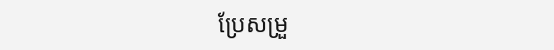ប្រែសម្រួ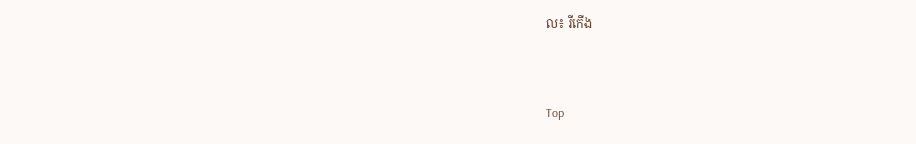ល៖ រីកើង


Top